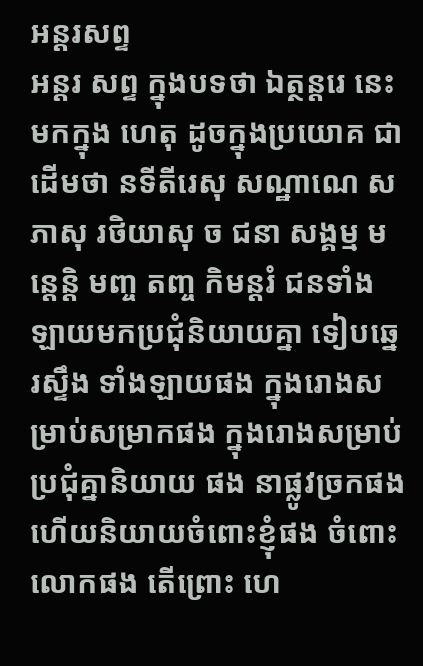អន្តរសព្ទ
អន្តរ សព្ទ ក្នុងបទថា ឯត្ថន្តរេ នេះ មកក្នុង ហេតុ ដូចក្នុងប្រយោគ ជាដើមថា នទីតីរេសុ សណ្ឋាណេ សភាសុ រថិយាសុ ច ជនា សង្គម្ម មន្តេន្តិ មញ្ច តញ្ច កិមន្តរំ ជនទាំងឡាយមកប្រជុំនិយាយគ្នា ទៀបឆ្នេរស្ទឹង ទាំងឡាយផង ក្នុងរោងសម្រាប់សម្រាកផង ក្នុងរោងសម្រាប់ប្រជុំគ្នានិយាយ ផង នាផ្លូវច្រកផង ហើយនិយាយចំពោះខ្ញុំផង ចំពោះលោកផង តើព្រោះ ហេ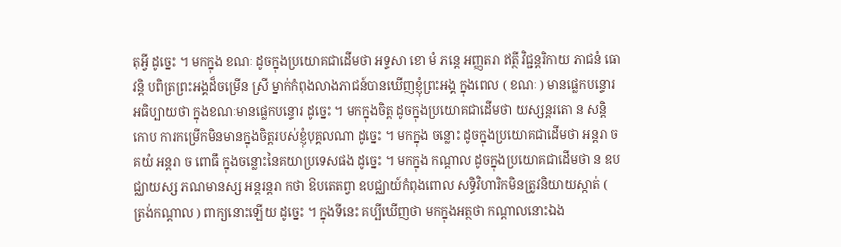តុអ្វី ដូច្នេះ ។ មកក្នុង ខណៈ ដូចក្នុងប្រយោគជាដើមថា អទ្ទសា ខោ មំ ភន្តេ អញ្ញតរា ឥត្ថី វិជ្ជន្តរិកាយ ភាជនំ ធោវន្តិ បពិត្រព្រះអង្គដ៏ចម្រើន ស្រី ម្នាក់កំពុងលាងភាជន៍បានឃើញខ្ញុំព្រះអង្គ ក្នុងពេល ( ខណៈ ) មានផ្លេកបន្ទោរ អធិប្បាយថា ក្នុងខណៈមានផ្លេកបន្ទោរ ដូច្នេះ ។ មកក្នុងចិត្ត ដូចក្នុងប្រយោគជាដើមថា យស្សន្តរតោ ន សន្តិ កោប ការកម្រើកមិនមានក្នុងចិត្តរបស់ខ្ញុំបុគ្គលណា ដូច្នេះ ។ មកក្នុង ចន្លោះ ដូចក្នុងប្រយោគជាដើមថា អន្តរា ច គយំ អន្តរា ច ពោធឹ ក្នុងចន្លោះនៃគយាប្រទេសផង ដូច្នេះ ។ មកក្នុង កណ្តាល ដូចក្នុងប្រយោគជាដើមថា ន ឧបជ្ឈាយស្ស ភណមានស្ស អន្តរន្តរា កថា ឱបតេតព្វា ឧបជ្ឈាយ៍កំពុងពោល សទ្ធិវិហារិកមិនត្រូវនិយាយស្កាត់ ( ត្រង់កណ្តាល ) ពាក្យនោះឡើយ ដូច្នេះ ។ ក្នុងទីនេះ គប្បីឃើញថា មកក្នុងអត្ថថា កណ្តាលនោះឯង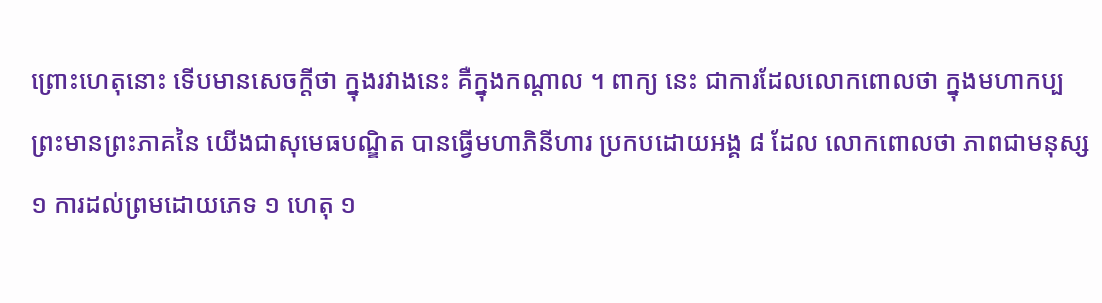ព្រោះហេតុនោះ ទើបមានសេចក្តីថា ក្នុងរវាងនេះ គឺក្នុងកណ្តាល ។ ពាក្យ នេះ ជាការដែលលោកពោលថា ក្នុងមហាកប្ប ព្រះមានព្រះភាគនៃ យើងជាសុមេធបណ្ឌិត បានធ្វើមហាភិនីហារ ប្រកបដោយអង្គ ៨ ដែល លោកពោលថា ភាពជាមនុស្ស ១ ការដល់ព្រមដោយភេទ ១ ហេតុ ១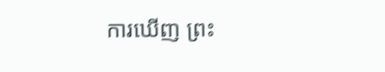ការឃើញ ព្រះ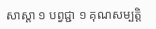សាស្តា ១ បព្វជ្ជា ១ គុណសម្បត្តិ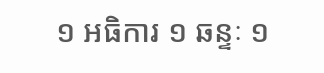១ អធិការ ១ ឆន្ទៈ ១